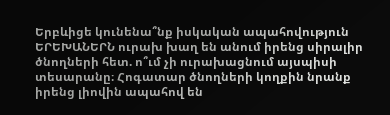Երբևիցե կունենա՞նք իսկական ապահովություն
ԵՐԵԽԱՆԵՐՆ ուրախ խաղ են անում իրենց սիրալիր ծնողների հետ. ո՞ւմ չի ուրախացնում այսպիսի տեսարանը։ Հոգատար ծնողների կողքին նրանք իրենց լիովին ապահով են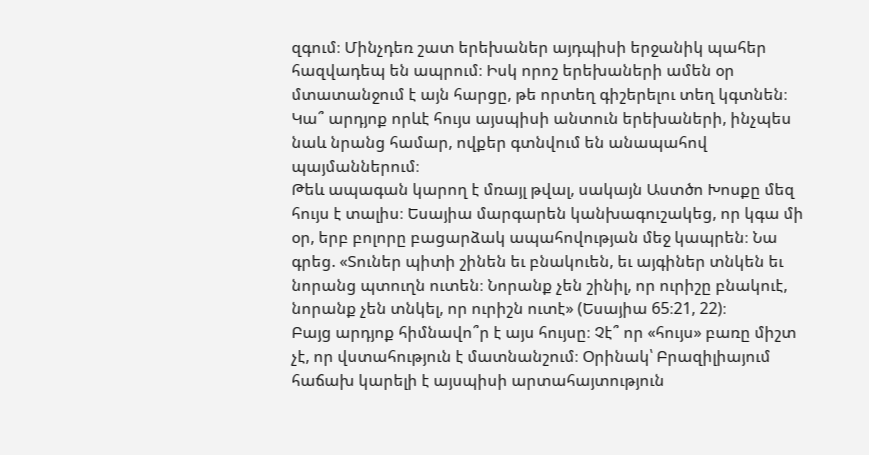զգում։ Մինչդեռ շատ երեխաներ այդպիսի երջանիկ պահեր հազվադեպ են ապրում։ Իսկ որոշ երեխաների ամեն օր մտատանջում է այն հարցը, թե որտեղ գիշերելու տեղ կգտնեն։ Կա՞ արդյոք որևէ հույս այսպիսի անտուն երեխաների, ինչպես նաև նրանց համար, ովքեր գտնվում են անապահով պայմաններում։
Թեև ապագան կարող է մռայլ թվալ, սակայն Աստծո Խոսքը մեզ հույս է տալիս։ Եսայիա մարգարեն կանխագուշակեց, որ կգա մի օր, երբ բոլորը բացարձակ ապահովության մեջ կապրեն։ Նա գրեց. «Տուներ պիտի շինեն եւ բնակուեն, եւ այգիներ տնկեն եւ նորանց պտուղն ուտեն։ Նորանք չեն շինիլ, որ ուրիշը բնակուէ, նորանք չեն տնկել, որ ուրիշն ուտէ» (Եսայիա 65։21, 22)։
Բայց արդյոք հիմնավո՞ր է այս հույսը։ Չէ՞ որ «հույս» բառը միշտ չէ, որ վստահություն է մատնանշում։ Օրինակ՝ Բրազիլիայում հաճախ կարելի է այսպիսի արտահայտություն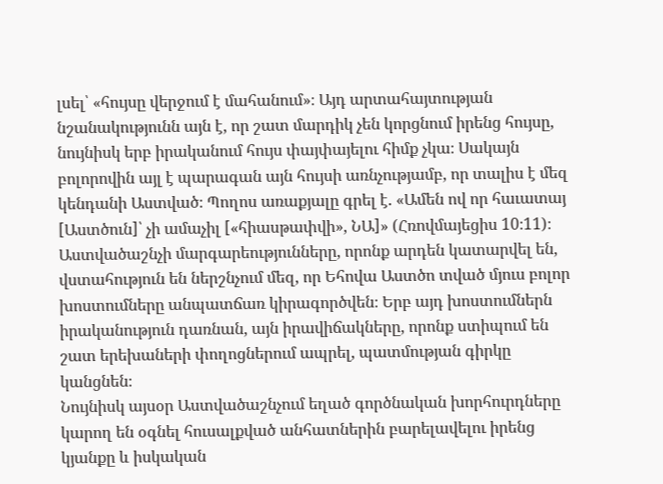լսել՝ «հույսը վերջում է մահանում»։ Այդ արտահայտության նշանակությունն այն է, որ շատ մարդիկ չեն կորցնում իրենց հույսը, նույնիսկ երբ իրականում հույս փայփայելու հիմք չկա։ Սակայն բոլորովին այլ է պարագան այն հույսի առնչությամբ, որ տալիս է մեզ կենդանի Աստված։ Պողոս առաքյալը գրել է. «Ամեն ով որ հաւատայ [Աստծուն]՝ չի ամաչիլ [«հիասթափվի», ՆԱ]» (Հռովմայեցիս 10։11)։ Աստվածաշնչի մարգարեությունները, որոնք արդեն կատարվել են, վստահություն են ներշնչում մեզ, որ Եհովա Աստծո տված մյուս բոլոր խոստումները անպատճառ կիրագործվեն։ Երբ այդ խոստումներն իրականություն դառնան, այն իրավիճակները, որոնք ստիպում են շատ երեխաների փողոցներում ապրել, պատմության գիրկը կանցնեն։
Նույնիսկ այսօր Աստվածաշնչում եղած գործնական խորհուրդները կարող են օգնել հուսալքված անհատներին բարելավելու իրենց կյանքը և իսկական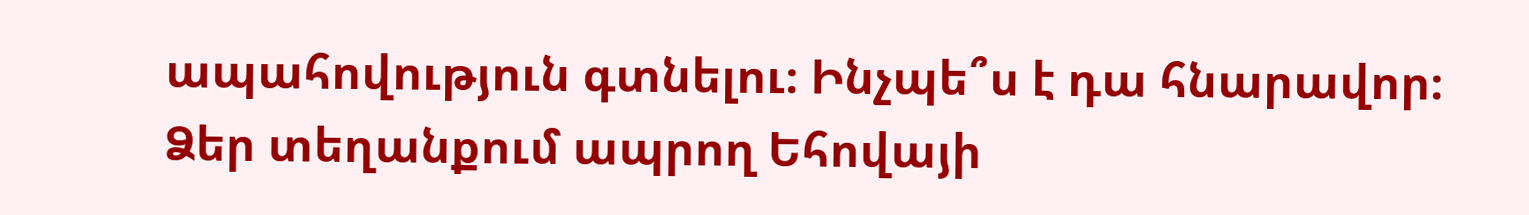ապահովություն գտնելու։ Ինչպե՞ս է դա հնարավոր։ Ձեր տեղանքում ապրող Եհովայի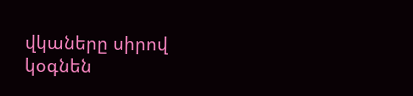վկաները սիրով կօգնեն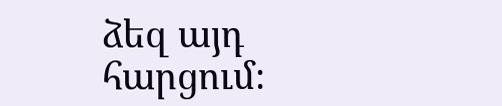ձեզ այդ հարցում։